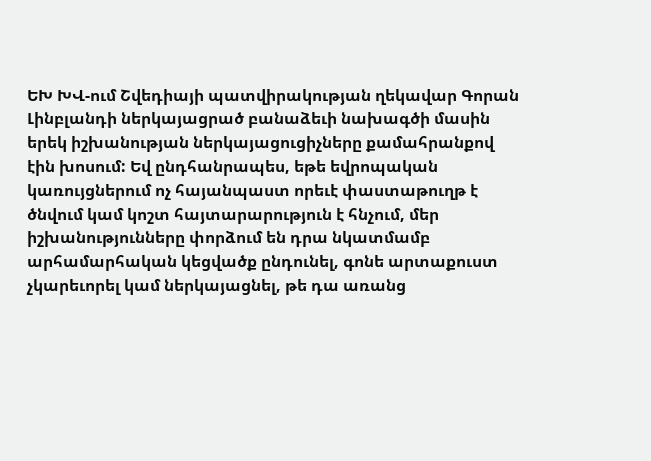ԵԽ ԽՎ-ում Շվեդիայի պատվիրակության ղեկավար Գորան Լինբլանդի ներկայացրած բանաձեւի նախագծի մասին երեկ իշխանության ներկայացուցիչները քամահրանքով էին խոսում: Եվ ընդհանրապես, եթե եվրոպական կառույցներում ոչ հայանպաստ որեւէ փաստաթուղթ է ծնվում կամ կոշտ հայտարարություն է հնչում, մեր իշխանությունները փորձում են դրա նկատմամբ արհամարհական կեցվածք ընդունել, գոնե արտաքուստ չկարեւորել կամ ներկայացնել, թե դա առանց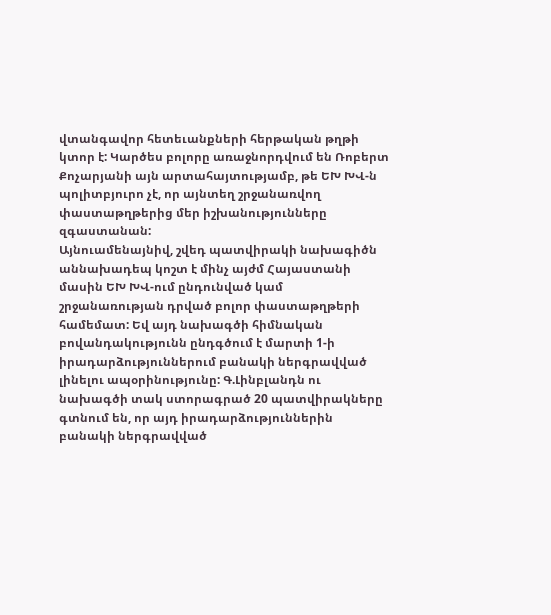վտանգավոր հետեւանքների հերթական թղթի կտոր է: Կարծես բոլորը առաջնորդվում են Ռոբերտ Քոչարյանի այն արտահայտությամբ, թե ԵԽ ԽՎ-ն պոլիտբյուրո չէ, որ այնտեղ շրջանառվող փաստաթղթերից մեր իշխանությունները զգաստանան:
Այնուամենայնիվ, շվեդ պատվիրակի նախագիծն աննախադեպ կոշտ է մինչ այժմ Հայաստանի մասին ԵԽ ԽՎ-ում ընդունված կամ շրջանառության դրված բոլոր փաստաթղթերի համեմատ: Եվ այդ նախագծի հիմնական բովանդակությունն ընդգծում է մարտի 1-ի իրադարձություններում բանակի ներգրավված լինելու ապօրինությունը: Գ.Լինբլանդն ու նախագծի տակ ստորագրած 20 պատվիրակները գտնում են, որ այդ իրադարձություններին բանակի ներգրավված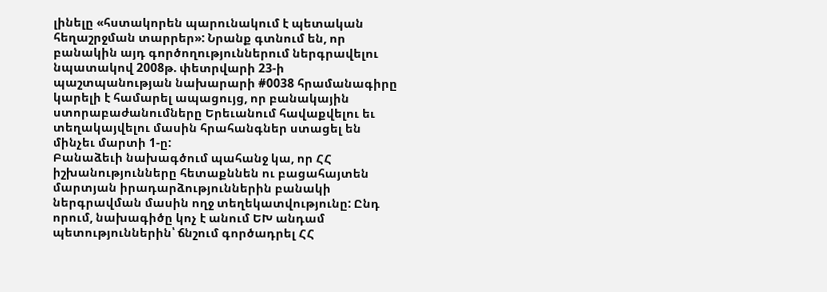լինելը «հստակորեն պարունակում է պետական հեղաշրջման տարրեր»: Նրանք գտնում են, որ բանակին այդ գործողություններում ներգրավելու նպատակով 2008թ. փետրվարի 23-ի պաշտպանության նախարարի #0038 հրամանագիրը կարելի է համարել ապացույց, որ բանակային ստորաբաժանումները Երեւանում հավաքվելու եւ տեղակայվելու մասին հրահանգներ ստացել են մինչեւ մարտի 1-ը:
Բանաձեւի նախագծում պահանջ կա, որ ՀՀ իշխանությունները հետաքննեն ու բացահայտեն մարտյան իրադարձություններին բանակի ներգրավման մասին ողջ տեղեկատվությունը: Ընդ որում, նախագիծը կոչ է անում ԵԽ անդամ պետություններին՝ ճնշում գործադրել ՀՀ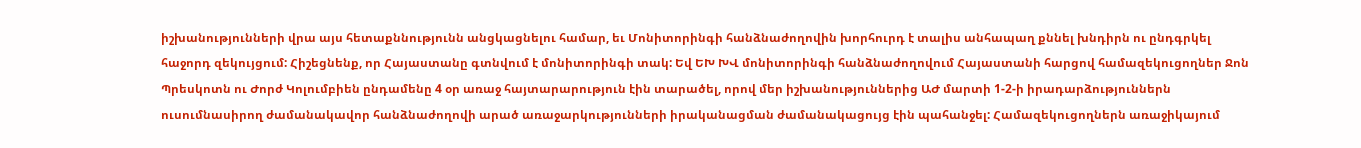իշխանությունների վրա այս հետաքննությունն անցկացնելու համար, եւ Մոնիտորինգի հանձնաժողովին խորհուրդ է տալիս անհապաղ քննել խնդիրն ու ընդգրկել հաջորդ զեկույցում: Հիշեցնենք, որ Հայաստանը գտնվում է մոնիտորինգի տակ: Եվ ԵԽ ԽՎ մոնիտորինգի հանձնաժողովում Հայաստանի հարցով համազեկուցողներ Ջոն Պրեսկոտն ու Ժորժ Կոլումբիեն ընդամենը 4 օր առաջ հայտարարություն էին տարածել, որով մեր իշխանություններից ԱԺ մարտի 1-2-ի իրադարձություններն ուսումնասիրող ժամանակավոր հանձնաժողովի արած առաջարկությունների իրականացման ժամանակացույց էին պահանջել: Համազեկուցողներն առաջիկայում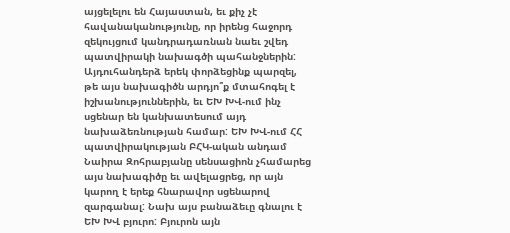այցելելու են Հայաստան, եւ քիչ չէ հավանականությունը, որ իրենց հաջորդ զեկույցում կանդրադառնան նաեւ շվեդ պատվիրակի նախագծի պահանջներին:
Այդուհանդերձ երեկ փորձեցինք պարզել, թե այս նախագիծն արդյո՞ք մտահոգել է իշխանություններին, եւ ԵԽ ԽՎ-ում ինչ սցենար են կանխատեսում այդ նախաձեռնության համար: ԵԽ ԽՎ-ում ՀՀ պատվիրակության ԲՀԿ-ական անդամ Նաիրա Զոհրաբյանը սենսացիոն չհամարեց այս նախագիծը եւ ավելացրեց, որ այն կարող է երեք հնարավոր սցենարով զարգանալ: Նախ այս բանաձեւը գնալու է ԵԽ ԽՎ բյուրո: Բյուրոն այն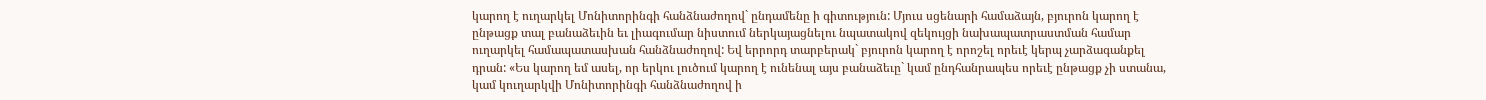կարող է ուղարկել Մոնիտորինգի հանձնաժողով` ընդամենը ի գիտություն: Մյուս սցենարի համաձայն, բյուրոն կարող է ընթացք տալ բանաձեւին եւ լիագումար նիստում ներկայացնելու նպատակով զեկույցի նախապատրաստման համար ուղարկել համապատասխան հանձնաժողով: Եվ երրորդ տարբերակ` բյուրոն կարող է որոշել որեւէ կերպ չարձագանքել դրան: «Ես կարող եմ ասել, որ երկու լուծում կարող է ունենալ այս բանաձեւը` կամ ընդհանրապես որեւէ ընթացք չի ստանա, կամ կուղարկվի Մոնիտորինգի հանձնաժողով ի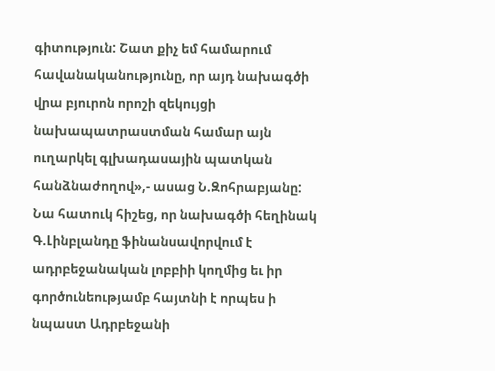գիտություն: Շատ քիչ եմ համարում հավանականությունը, որ այդ նախագծի վրա բյուրոն որոշի զեկույցի նախապատրաստման համար այն ուղարկել գլխադասային պատկան հանձնաժողով»,- ասաց Ն.Զոհրաբյանը: Նա հատուկ հիշեց, որ նախագծի հեղինակ Գ.Լինբլանդը ֆինանսավորվում է ադրբեջանական լոբբիի կողմից եւ իր գործունեությամբ հայտնի է որպես ի նպաստ Ադրբեջանի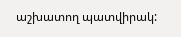աշխատող պատվիրակ: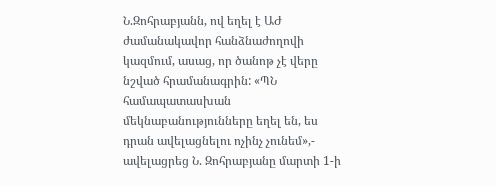Ն.Զոհրաբյանն, ով եղել է ԱԺ ժամանակավոր հանձնաժողովի կազմում, ասաց, որ ծանոթ չէ վերը նշված հրամանագրին: «ՊՆ համապատասխան մեկնաբանությունները եղել են, ես դրան ավելացնելու ոչինչ չունեմ»,- ավելացրեց Ն. Զոհրաբյանը մարտի 1-ի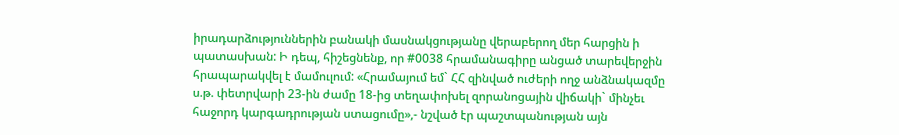իրադարձություններին բանակի մասնակցությանը վերաբերող մեր հարցին ի պատասխան: Ի դեպ, հիշեցնենք, որ #0038 հրամանագիրը անցած տարեվերջին հրապարակվել է մամուլում: «Հրամայում եմ` ՀՀ զինված ուժերի ողջ անձնակազմը ս.թ. փետրվարի 23-ին ժամը 18-ից տեղափոխել զորանոցային վիճակի` մինչեւ հաջորդ կարգադրության ստացումը»,- նշված էր պաշտպանության այն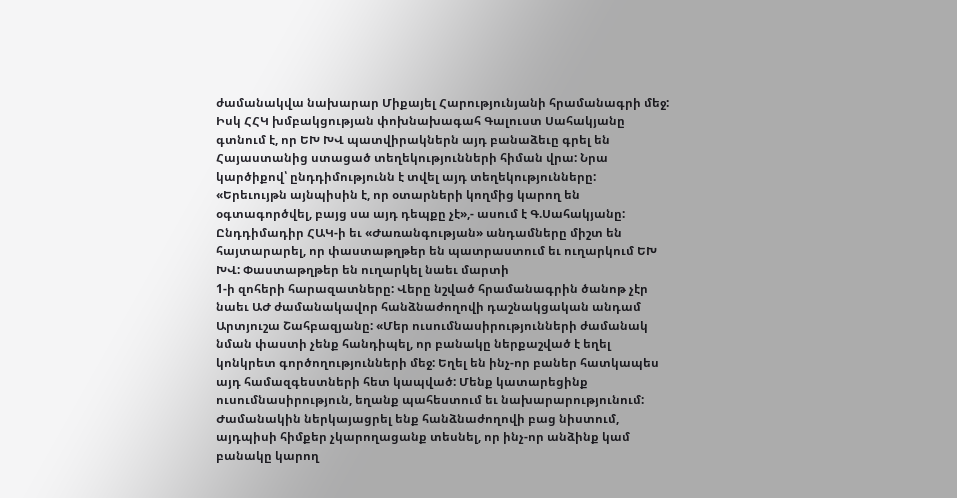ժամանակվա նախարար Միքայել Հարությունյանի հրամանագրի մեջ:
Իսկ ՀՀԿ խմբակցության փոխնախագահ Գալուստ Սահակյանը գտնում է, որ ԵԽ ԽՎ պատվիրակներն այդ բանաձեւը գրել են Հայաստանից ստացած տեղեկությունների հիման վրա: Նրա կարծիքով՝ ընդդիմությունն է տվել այդ տեղեկությունները: «Երեւույթն այնպիսին է, որ օտարների կողմից կարող են օգտագործվել, բայց սա այդ դեպքը չէ»,- ասում է Գ.Սահակյանը:
Ընդդիմադիր ՀԱԿ-ի եւ «Ժառանգության» անդամները միշտ են հայտարարել, որ փաստաթղթեր են պատրաստում եւ ուղարկում ԵԽ ԽՎ: Փաստաթղթեր են ուղարկել նաեւ մարտի
1-ի զոհերի հարազատները: Վերը նշված հրամանագրին ծանոթ չէր նաեւ ԱԺ ժամանակավոր հանձնաժողովի դաշնակցական անդամ Արտյուշա Շահբազյանը: «Մեր ուսումնասիրությունների ժամանակ նման փաստի չենք հանդիպել, որ բանակը ներքաշված է եղել կոնկրետ գործողությունների մեջ: Եղել են ինչ-որ բաներ հատկապես այդ համազգեստների հետ կապված: Մենք կատարեցինք ուսումնասիրություն, եղանք պահեստում եւ նախարարությունում: Ժամանակին ներկայացրել ենք հանձնաժողովի բաց նիստում, այդպիսի հիմքեր չկարողացանք տեսնել, որ ինչ-որ անձինք կամ բանակը կարող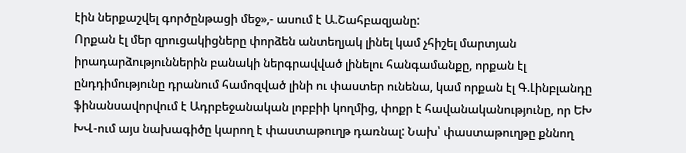էին ներքաշվել գործընթացի մեջ»,- ասում է Ա.Շահբազյանը:
Որքան էլ մեր զրուցակիցները փորձեն անտեղյակ լինել կամ չհիշել մարտյան իրադարձություններին բանակի ներգրավված լինելու հանգամանքը, որքան էլ ընդդիմությունը դրանում համոզված լինի ու փաստեր ունենա, կամ որքան էլ Գ.Լինբլանդը ֆինանսավորվում է Ադրբեջանական լոբբիի կողմից, փոքր է հավանականությունը, որ ԵԽ ԽՎ-ում այս նախագիծը կարող է փաստաթուղթ դառնալ: Նախ՝ փաստաթուղթը քննող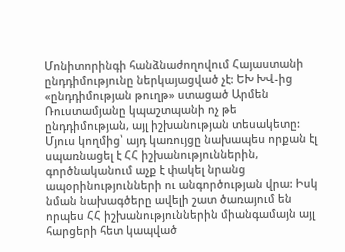Մոնիտորինգի հանձնաժողովում Հայաստանի ընդդիմությունը ներկայացված չէ: ԵԽ ԽՎ-ից «ընդդիմության թուղթ» ստացած Արմեն Ռուստամյանը կպաշտպանի ոչ թե ընդդիմության, այլ իշխանության տեսակետը: Մյուս կողմից՝ այդ կառույցը նախապես որքան էլ սպառնացել է ՀՀ իշխանություններին, գործնականում աչք է փակել նրանց ապօրինությունների ու անգործության վրա: Իսկ նման նախագծերը ավելի շատ ծառայում են որպես ՀՀ իշխանություններին միանգամայն այլ հարցերի հետ կապված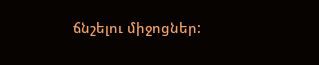ճնշելու միջոցներ: